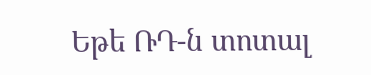Եթե ՌԴ-ն տոտալ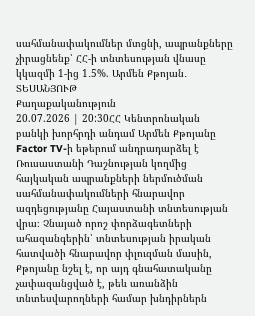սահմանափակումներ մտցնի, ապրանքները չիրացնենք՝ ՀՀ-ի տնտեսության վնասը կկազմի 1-ից 1․5%. Արմեն Քթոյան․ ՏԵՍԱՆՅՈՒԹ
Քաղաքականություն
20.07.2026 | 20:30ՀՀ Կենտրոնական բանկի խորհրդի անդամ Արմեն Քթոյանը Factor TV-ի եթերում անդրադարձել է Ռուսաստանի Դաշնության կողմից հայկական ապրանքների ներմուծման սահմանափակումների հնարավոր ազդեցությանը Հայաստանի տնտեսության վրա։ Չնայած որոշ փորձագետների ահազանգերին՝ տնտեսության իրական հատվածի հնարավոր փլուզման մասին, Քթոյանը նշել է, որ այդ գնահատականը չափազանցված է, թեև առանձին տնտեսվարողների համար խնդիրներն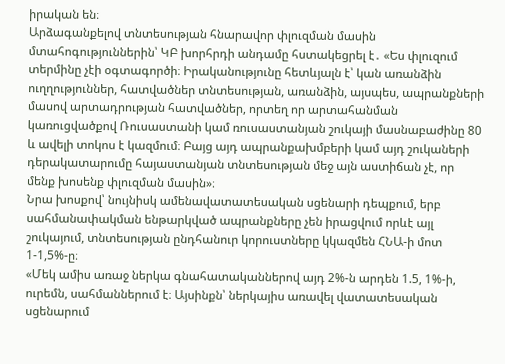իրական են։
Արձագանքելով տնտեսության հնարավոր փլուզման մասին մտահոգություններին՝ ԿԲ խորհրդի անդամը հստակեցրել է․ «Ես փլուզում տերմինը չէի օգտագործի։ Իրականությունը հետևյալն է՝ կան առանձին ուղղություններ, հատվածներ տնտեսության, առանձին, այսպես, ապրանքների մասով արտադրության հատվածներ, որտեղ որ արտահանման կառուցվածքով Ռուսաստանի կամ ռուսաստանյան շուկայի մասնաբաժինը 80 և ավելի տոկոս է կազմում։ Բայց այդ ապրանքախմբերի կամ այդ շուկաների դերակատարումը հայաստանյան տնտեսության մեջ այն աստիճան չէ, որ մենք խոսենք փլուզման մասին»։
Նրա խոսքով՝ նույնիսկ ամենավատատեսական սցենարի դեպքում, երբ սահմանափակման ենթարկված ապրանքները չեն իրացվում որևէ այլ շուկայում, տնտեսության ընդհանուր կորուստները կկազմեն ՀՆԱ-ի մոտ 1-1,5%-ը։
«Մեկ ամիս առաջ ներկա գնահատականներով այդ 2%-ն արդեն 1.5, 1%-ի, ուրեմն, սահմաններում է։ Այսինքն՝ ներկայիս առավել վատատեսական սցենարում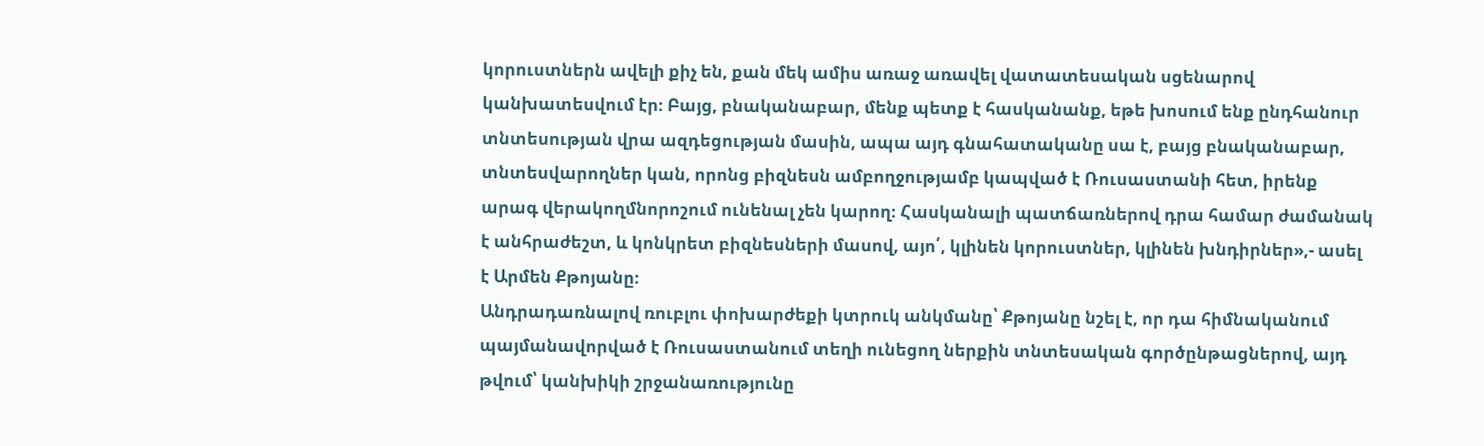կորուստներն ավելի քիչ են, քան մեկ ամիս առաջ առավել վատատեսական սցենարով կանխատեսվում էր։ Բայց, բնականաբար, մենք պետք է հասկանանք, եթե խոսում ենք ընդհանուր տնտեսության վրա ազդեցության մասին, ապա այդ գնահատականը սա է, բայց բնականաբար, տնտեսվարողներ կան, որոնց բիզնեսն ամբողջությամբ կապված է Ռուսաստանի հետ, իրենք արագ վերակողմնորոշում ունենալ չեն կարող։ Հասկանալի պատճառներով դրա համար ժամանակ է անհրաժեշտ, և կոնկրետ բիզնեսների մասով, այո՛, կլինեն կորուստներ, կլինեն խնդիրներ»,- ասել է Արմեն Քթոյանը։
Անդրադառնալով ռուբլու փոխարժեքի կտրուկ անկմանը՝ Քթոյանը նշել է, որ դա հիմնականում պայմանավորված է Ռուսաստանում տեղի ունեցող ներքին տնտեսական գործընթացներով, այդ թվում՝ կանխիկի շրջանառությունը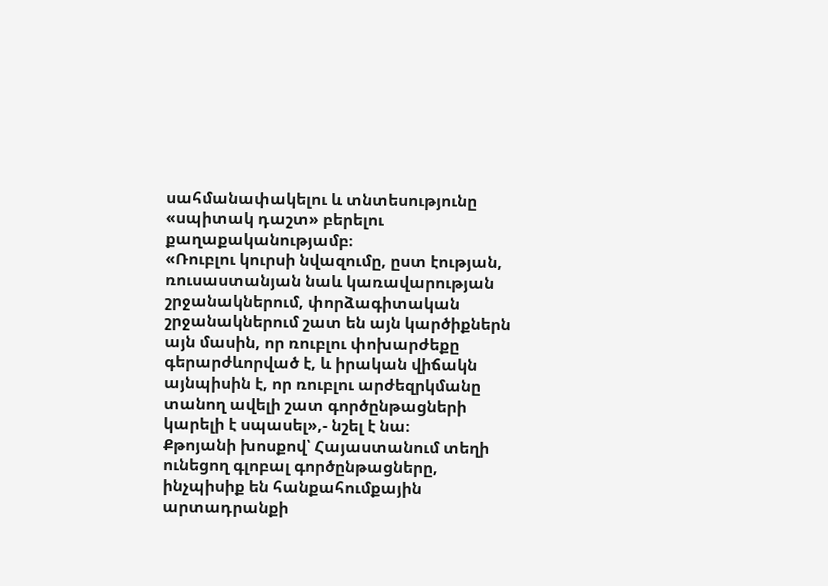սահմանափակելու և տնտեսությունը «սպիտակ դաշտ» բերելու քաղաքականությամբ։
«Ռուբլու կուրսի նվազումը, ըստ էության, ռուսաստանյան նաև կառավարության շրջանակներում, փորձագիտական շրջանակներում շատ են այն կարծիքներն այն մասին, որ ռուբլու փոխարժեքը գերարժևորված է, և իրական վիճակն այնպիսին է, որ ռուբլու արժեզրկմանը տանող ավելի շատ գործընթացների կարելի է սպասել»,- նշել է նա։
Քթոյանի խոսքով՝ Հայաստանում տեղի ունեցող գլոբալ գործընթացները, ինչպիսիք են հանքահումքային արտադրանքի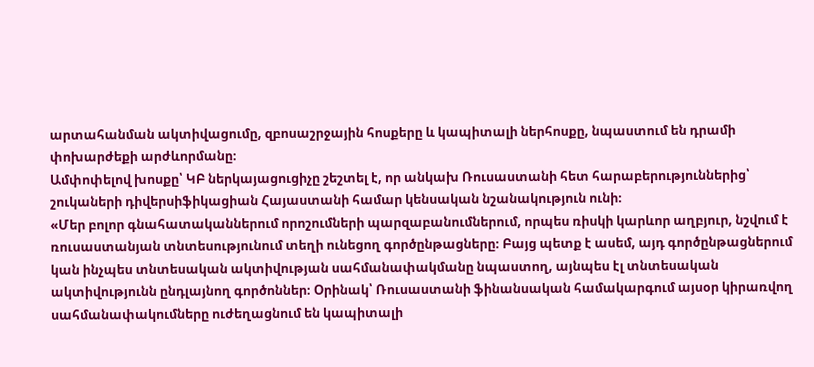արտահանման ակտիվացումը, զբոսաշրջային հոսքերը և կապիտալի ներհոսքը, նպաստում են դրամի փոխարժեքի արժևորմանը։
Ամփոփելով խոսքը՝ ԿԲ ներկայացուցիչը շեշտել է, որ անկախ Ռուսաստանի հետ հարաբերություններից՝ շուկաների դիվերսիֆիկացիան Հայաստանի համար կենսական նշանակություն ունի։
«Մեր բոլոր գնահատականներում որոշումների պարզաբանումներում, որպես ռիսկի կարևոր աղբյուր, նշվում է ռուսաստանյան տնտեսությունում տեղի ունեցող գործընթացները։ Բայց պետք է ասեմ, այդ գործընթացներում կան ինչպես տնտեսական ակտիվության սահմանափակմանը նպաստող, այնպես էլ տնտեսական ակտիվությունն ընդլայնող գործոններ։ Օրինակ՝ Ռուսաստանի ֆինանսական համակարգում այսօր կիրառվող սահմանափակումները ուժեղացնում են կապիտալի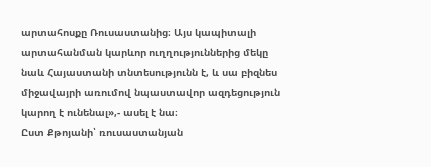արտահոսքը Ռուսաստանից։ Այս կապիտալի արտահանման կարևոր ուղղություններից մեկը նաև Հայաստանի տնտեսությունն է, և սա բիզնես միջավայրի առումով նպաստավոր ազդեցություն կարող է ունենալ»,- ասել է նա։
Ըստ Քթոյանի՝ ռուսաստանյան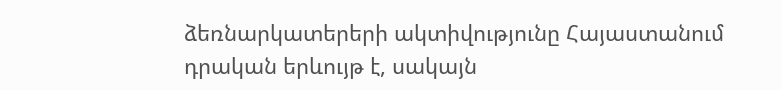ձեռնարկատերերի ակտիվությունը Հայաստանում դրական երևույթ է, սակայն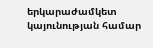երկարաժամկետ կայունության համար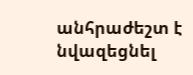անհրաժեշտ է նվազեցնել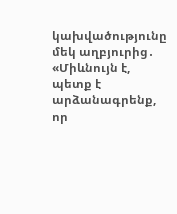կախվածությունը մեկ աղբյուրից․ «Միևնույն է, պետք է արձանագրենք, որ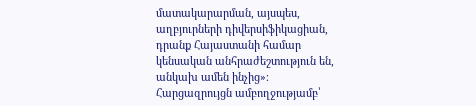մատակարարման, այսպես, աղբյուրների դիվերսիֆիկացիան, դրանք Հայաստանի համար կենսական անհրաժեշտություն են, անկախ ամեն ինչից»։
Հարցազրույցն ամբողջությամբ՝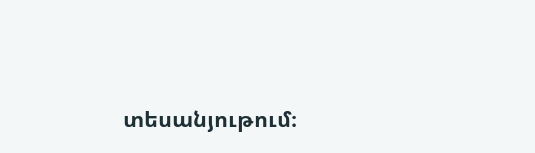տեսանյութում։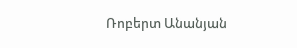Ռոբերտ Անանյան